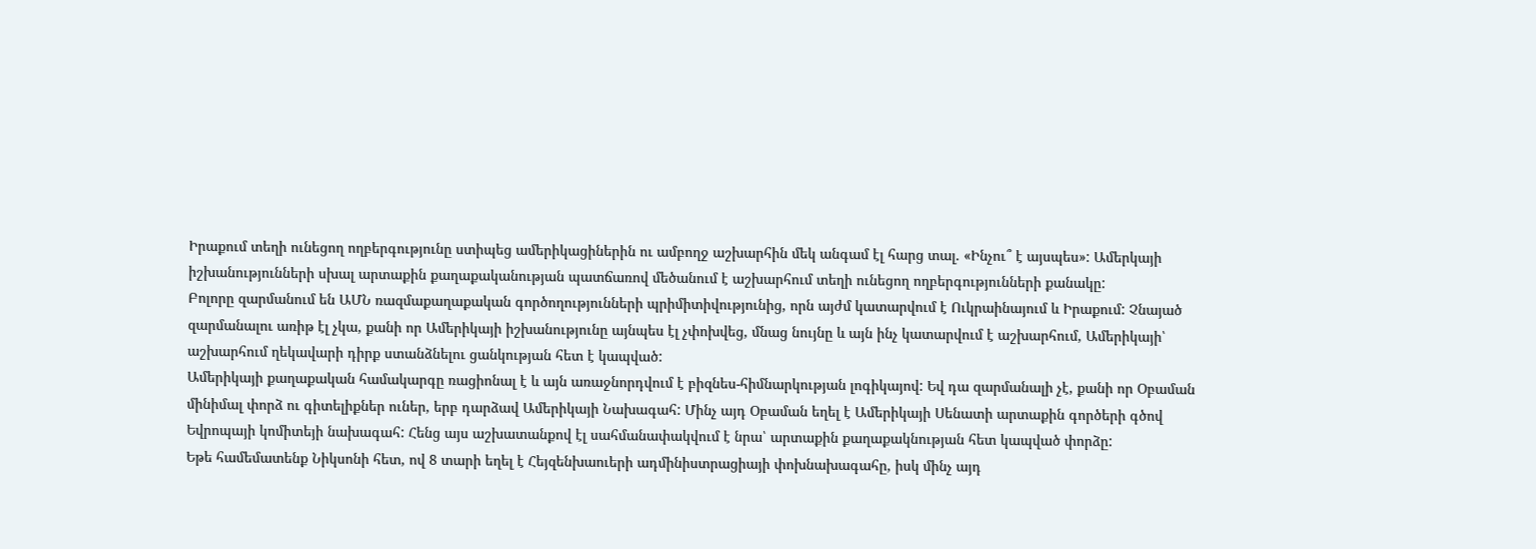Իրաքում տեղի ունեցող ողբերգությունը ստիպեց ամերիկացիներին ու ամբողջ աշխարհին մեկ անգամ էլ հարց տալ. «Ինչու՞ է այսպես»: Ամերկայի իշխանությունների սխալ արտաքին քաղաքականության պատճառով մեծանում է աշխարհում տեղի ունեցող ողբերգությունների քանակը:
Բոլորը զարմանում են ԱՄՆ ռազմաքաղաքական գործողությունների պրիմիտիվությունից, որն այժմ կատարվում է Ուկրաինայում և Իրաքում: Չնայած զարմանալու առիթ էլ չկա, քանի որ Ամերիկայի իշխանությունը այնպես էլ չփոխվեց, մնաց նույնը և այն ինչ կատարվում է աշխարհում, Ամերիկայի՝ աշխարհում ղեկավարի դիրք ստանձնելու ցանկության հետ է կապված:
Ամերիկայի քաղաքական համակարգը ռացիոնալ է և այն առաջնորդվում է բիզնես-հիմնարկության լոգիկայով: Եվ դա զարմանալի չէ, քանի որ Օբաման մինիմալ փորձ ու գիտելիքներ ուներ, երբ դարձավ Ամերիկայի Նախագահ: Մինչ այդ Օբաման եղել է Ամերիկայի Սենատի արտաքին գործերի գծով Եվրոպայի կոմիտեյի նախագահ: Հենց այս աշխատանքով էլ սահմանափակվում է նրա՝ արտաքին քաղաքակնության հետ կապված փորձը:
Եթե համեմատենք Նիկսոնի հետ, ով 8 տարի եղել է Հեյզենխաուերի ադմինիստրացիայի փոխնախագահը, իսկ մինչ այդ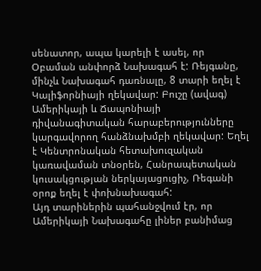սենատոր, ապա կարելի է ասել, որ Օբաման անփորձ Նախագահ է: Ռեյգանը, մինչև Նախագահ դառնալը, 8 տարի եղել է Կալիֆորնիայի ղեկավար: Բուշը (ավագ) Ամերիկայի և Ճապոնիայի դիվանագիտական հարաբերությունները կարգավորող հանձնախմբի ղեկավար: Եղել է Կենտրոնական հետախուզական կառավաման տնօրեն, Հանրապետական կուսակցության ներկայացուցիչ, Ռեգանի օրոք եղել է փոխնախագահ:
Այդ տարիներին պահանջվում էր, որ Ամերիկայի Նախագահը լիներ բանիմաց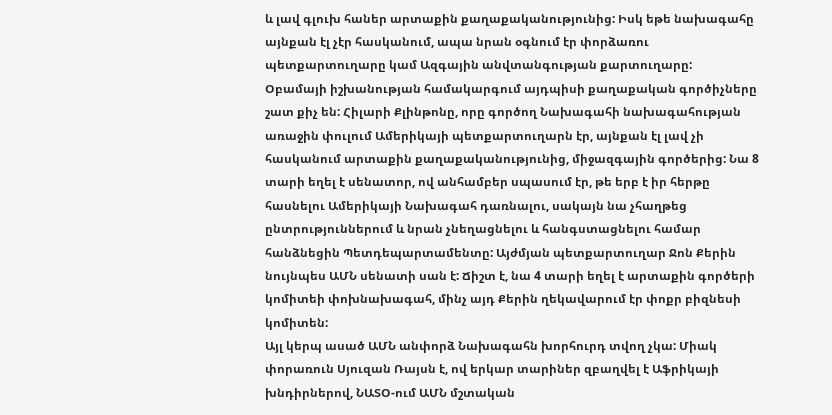և լավ գլուխ հաներ արտաքին քաղաքականությունից: Իսկ եթե նախագահը այնքան էլ չէր հասկանում, ապա նրան օգնում էր փորձառու պետքարտուղարը կամ Ազգային անվտանգության քարտուղարը:
Օբամայի իշխանության համակարգում այդպիսի քաղաքական գործիչները շատ քիչ են: Հիլարի Քլինթոնը, որը գործող Նախագահի նախագահության առաջին փուլում Ամերիկայի պետքարտուղարն էր, այնքան էլ լավ չի հասկանում արտաքին քաղաքականությունից, միջազգային գործերից: Նա 8 տարի եղել է սենատոր, ով անհամբեր սպասում էր, թե երբ է իր հերթը հասնելու Ամերիկայի Նախագահ դառնալու, սակայն նա չհաղթեց ընտրություններում և նրան չնեղացնելու և հանգստացնելու համար հանձնեցին Պետդեպարտամենտը: Այժմյան պետքարտուղար Ջոն Քերին նույնպես ԱՄՆ սենատի սան է: Ճիշտ է, նա 4 տարի եղել է արտաքին գործերի կոմիտեի փոխնախագահ, մինչ այդ Քերին ղեկավարում էր փոքր բիզնեսի կոմիտեն:
Այլ կերպ ասած ԱՄՆ անփորձ Նախագահն խորհուրդ տվող չկա: Միակ փորառուն Սյուզան Ռայսն է, ով երկար տարիներ զբաղվել է Աֆրիկայի խնդիրներով, ՆԱՏՕ-ում ԱՄՆ մշտական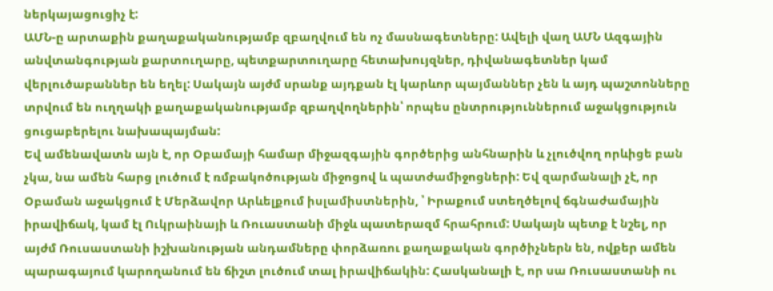ներկայացուցիչ է:
ԱՄՆ-ը արտաքին քաղաքականությամբ զբաղվում են ոչ մասնագետները: Ավելի վաղ ԱՄՆ Ազգային անվտանգության քարտուղարը, պետքարտուղարը հետախույզներ, դիվանագետներ կամ վերլուծաբաններ են եղել: Սակայն այժմ սրանք այդքան էլ կարևոր պայմաններ չեն և այդ պաշտոնները տրվում են ուղղակի քաղաքականությամբ զբաղվողներին՝ որպես ընտրություններում աջակցություն ցուցաբերելու նախապայման:
Եվ ամենավատն այն է, որ Օբամայի համար միջազգային գործերից անհնարին և չլուծվող որևիցե բան չկա, նա ամեն հարց լուծում է ռմբակոծության միջոցով և պատժամիջոցների: Եվ զարմանալի չէ, որ Օբաման աջակցում է Մերձավոր Արևելքում իսլամիստներին, ՝ Իրաքում ստեղծելով ճգնաժամային իրավիճակ, կամ էլ Ուկրաինայի և Ռուաստանի միջև պատերազմ հրահրում: Սակայն պետք է նշել, որ այժմ Ռուսաստանի իշխանության անդամները փորձառու քաղաքական գործիչներն են, ովքեր ամեն պարագայում կարողանում են ճիշտ լուծում տալ իրավիճակին: Հասկանալի է, որ սա Ռուսաստանի ու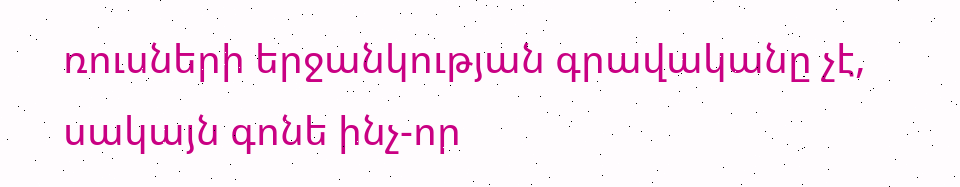ռուսների երջանկության գրավականը չէ, սակայն գոնե ինչ-որ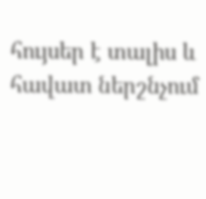հույսեր է տալիս և հավատ ներշնչում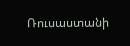Ռուսաստանի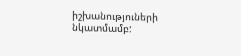իշխանություների նկատմամբ: